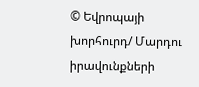© Եվրոպայի խորհուրդ/ Մարդու իրավունքների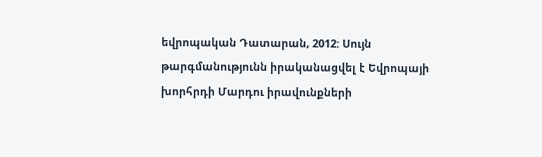եվրոպական Դատարան, 2012: Սույն թարգմանությունն իրականացվել է Եվրոպայի խորհրդի Մարդու իրավունքների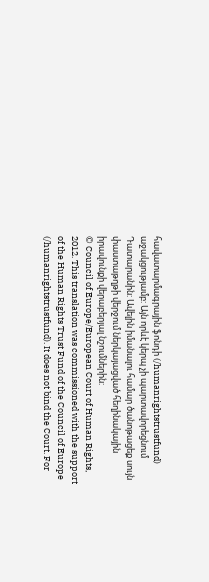հավատարմագրային ֆոնդի (/humanrightstrustfund) աջակցությամբ: Այն որևէ կերպ չի պարտավորեցնում Դատարանին: Ավելին իմանալու համար ծանոթացեք սույն փաստաթղթի վերջում ներկայացված հեղինակային իրավունքի վերաբերյալ նշումներին:
© Council of Europe/European Court of Human Rights, 2012. This translation was commissioned with the support of the Human Rights Trust Fund of the Council of Europe (/humanrightstrustfund). It does not bind the Court. For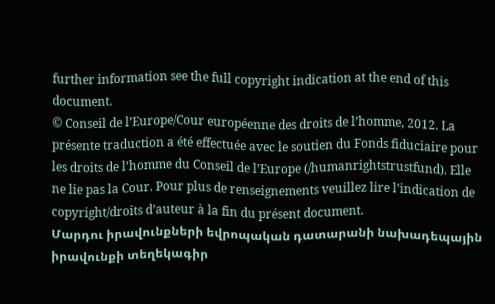further information see the full copyright indication at the end of this document.
© Conseil de l’Europe/Cour européenne des droits de l’homme, 2012. La présente traduction a été effectuée avec le soutien du Fonds fiduciaire pour les droits de l’homme du Conseil de l’Europe (/humanrightstrustfund). Elle ne lie pas la Cour. Pour plus de renseignements veuillez lire l’indication de copyright/droits d’auteur à la fin du présent document.
Մարդու իրավունքների եվրոպական դատարանի նախադեպային իրավունքի տեղեկագիր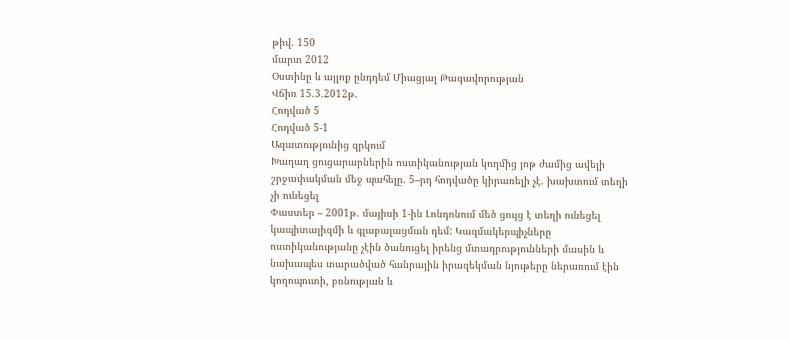թիվ. 150
մարտ 2012
Օստինը և այլոք ընդդեմ Միացյալ Թագավորության
Վճիռ 15.3.2012թ.
Հոդված 5
Հոդված 5-1
Ազատությունից զրկում
Խաղաղ ցուցարարներին ոստիկանության կողմից յոթ ժամից ավելի շրջափակման մեջ պահելը. 5–րդ հոդվածը կիրառելի չէ. խախտում տեղի չի ունեցել
Փաստեր – 2001թ. մայիսի 1-ին Լոնդոնում մեծ ցույց է տեղի ունեցել կապիտալիզմի և գլաբալացման դեմ: Կազմակերպիչները ոստիկանությանը չէին ծանուցել իրենց մտադրությունների մասին և նախապես տարածված հանրային իրազեկման նյութերը ներառում էին կողոպուտի, բռնության և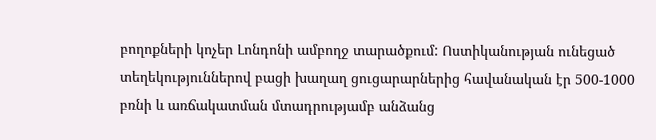բողոքների կոչեր Լոնդոնի ամբողջ տարածքում: Ոստիկանության ունեցած տեղեկություններով բացի խաղաղ ցուցարարներից հավանական էր 500-1000 բռնի և առճակատման մտադրությամբ անձանց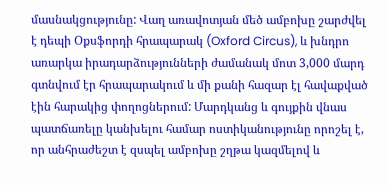մասնակցությունը: Վաղ առավոտյան մեծ ամբոխը շարժվել է դեպի Օքսֆորդի հրապարակ (Oxford Circus), և խնդրո առարկա իրադարձությունների ժամանակ մոտ 3,000 մարդ գտնվում էր հրապարակում և մի քանի հազար էլ հավաքված էին հարակից փողոցներում: Մարդկանց և գույքին վնաս պատճառելը կանխելու համար ոստիկանությունը որոշել է, որ անհրաժեշտ է զսպել ամբոխը շղթա կազմելով և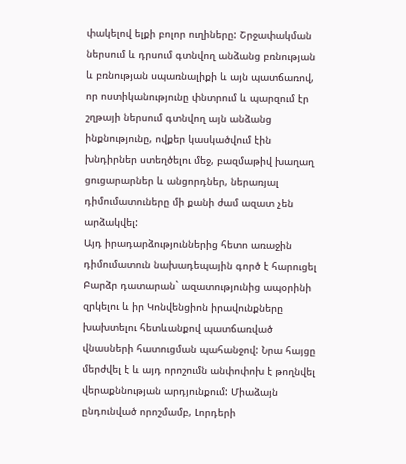փակելով ելքի բոլոր ուղիները: Շրջափակման ներսում և դրսում գտնվող անձանց բռնության և բռնության սպառնալիքի և այն պատճառով, որ ոստիկանությունը փնտրում և պարզում էր շղթայի ներսում գտնվող այն անձանց ինքնությունը, ովքեր կասկածվում էին խնդիրներ ստեղծելու մեջ, բազմաթիվ խաղաղ ցուցարարներ և անցորդներ, ներառյալ դիմումատուները մի քանի ժամ ազատ չեն արձակվել:
Այդ իրադարձություններից հետո առաջին դիմումատուն նախադեպային գործ է հարուցել Բարձր դատարան` ազատությունից ապօրինի զրկելու և իր Կոնվենցիոն իրավունքները խախտելու հետևանքով պատճառված վնասների հատուցման պահանջով: Նրա հայցը մերժվել է և այդ որոշումն անփոփոխ է թողնվել վերաքննության արդյունքում: Միաձայն ընդունված որոշմամբ, Լորդերի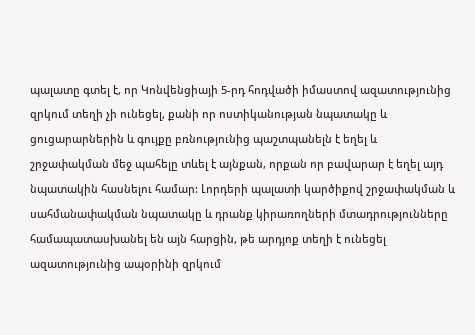պալատը գտել է, որ Կոնվենցիայի 5-րդ հոդվածի իմաստով ազատությունից զրկում տեղի չի ունեցել, քանի որ ոստիկանության նպատակը և ցուցարարներին և գույքը բռնությունից պաշտպանելն է եղել և շրջափակման մեջ պահելը տևել է այնքան, որքան որ բավարար է եղել այդ նպատակին հասնելու համար: Լորդերի պալատի կարծիքով շրջափակման և սահմանափակման նպատակը և դրանք կիրառողների մտադրությունները համապատասխանել են այն հարցին, թե արդյոք տեղի է ունեցել ազատությունից ապօրինի զրկում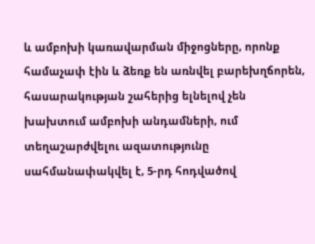և ամբոխի կառավարման միջոցները, որոնք համաչափ էին և ձեռք են առնվել բարեխղճորեն, հասարակության շահերից ելնելով չեն խախտում ամբոխի անդամների, ում տեղաշարժվելու ազատությունը սահմանափակվել է, 5-րդ հոդվածով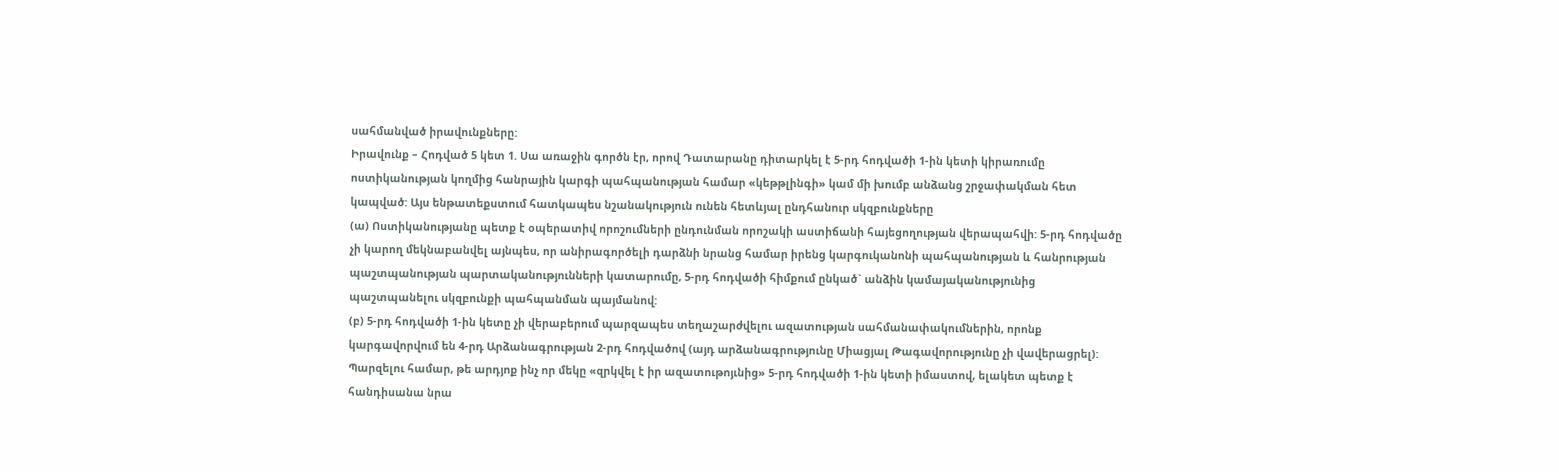սահմանված իրավունքները:
Իրավունք – Հոդված 5 կետ 1. Սա առաջին գործն էր, որով Դատարանը դիտարկել է 5-րդ հոդվածի 1-ին կետի կիրառումը ոստիկանության կողմից հանրային կարգի պահպանության համար «կեթթլինգի» կամ մի խումբ անձանց շրջափակման հետ կապված: Այս ենթատեքստում հատկապես նշանակություն ունեն հետևյալ ընդհանուր սկզբունքները
(ա) Ոստիկանությանը պետք է օպերատիվ որոշումների ընդունման որոշակի աստիճանի հայեցողության վերապահվի: 5-րդ հոդվածը չի կարող մեկնաբանվել այնպես, որ անիրագործելի դարձնի նրանց համար իրենց կարգուկանոնի պահպանության և հանրության պաշտպանության պարտականությունների կատարումը, 5-րդ հոդվածի հիմքում ընկած` անձին կամայականությունից պաշտպանելու սկզբունքի պահպանման պայմանով:
(բ) 5-րդ հոդվածի 1-ին կետը չի վերաբերում պարզապես տեղաշարժվելու ազատության սահմանափակումներին, որոնք կարգավորվում են 4-րդ Արձանագրության 2-րդ հոդվածով (այդ արձանագրությունը Միացյալ Թագավորությունը չի վավերացրել): Պարզելու համար, թե արդյոք ինչ որ մեկը «զրկվել է իր ազատութոյւնից» 5-րդ հոդվածի 1-ին կետի իմաստով, ելակետ պետք է հանդիսանա նրա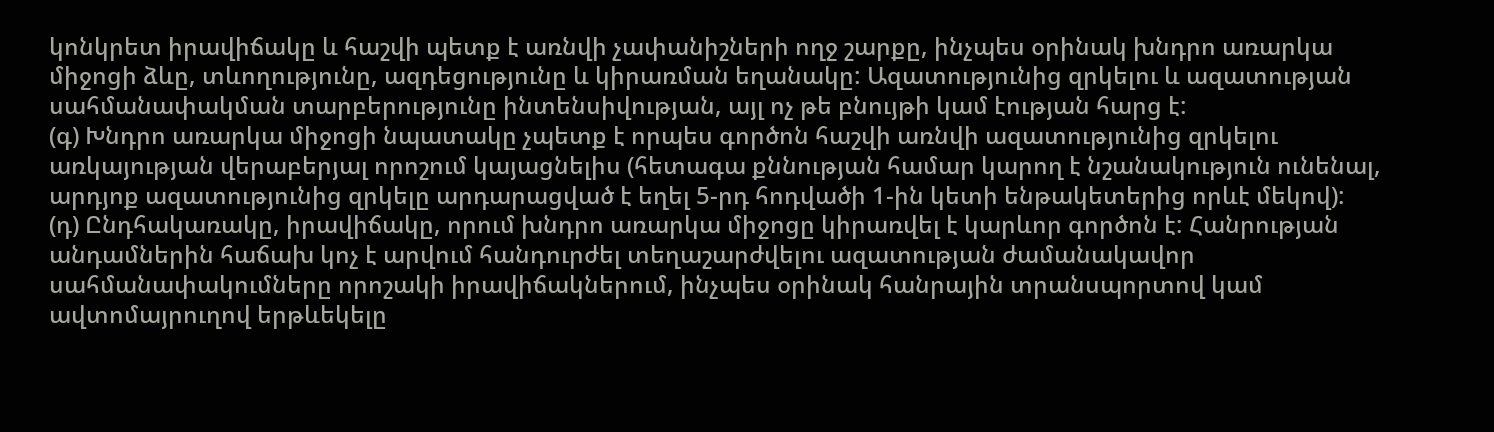կոնկրետ իրավիճակը և հաշվի պետք է առնվի չափանիշների ողջ շարքը, ինչպես օրինակ խնդրո առարկա միջոցի ձևը, տևողությունը, ազդեցությունը և կիրառման եղանակը: Ազատությունից զրկելու և ազատության սահմանափակման տարբերությունը ինտենսիվության, այլ ոչ թե բնույթի կամ էության հարց է:
(գ) Խնդրո առարկա միջոցի նպատակը չպետք է որպես գործոն հաշվի առնվի ազատությունից զրկելու առկայության վերաբերյալ որոշում կայացնելիս (հետագա քննության համար կարող է նշանակություն ունենալ, արդյոք ազատությունից զրկելը արդարացված է եղել 5-րդ հոդվածի 1-ին կետի ենթակետերից որևէ մեկով):
(դ) Ընդհակառակը, իրավիճակը, որում խնդրո առարկա միջոցը կիրառվել է կարևոր գործոն է: Հանրության անդամներին հաճախ կոչ է արվում հանդուրժել տեղաշարժվելու ազատության ժամանակավոր սահմանափակումները որոշակի իրավիճակներում, ինչպես օրինակ հանրային տրանսպորտով կամ ավտոմայրուղով երթևեկելը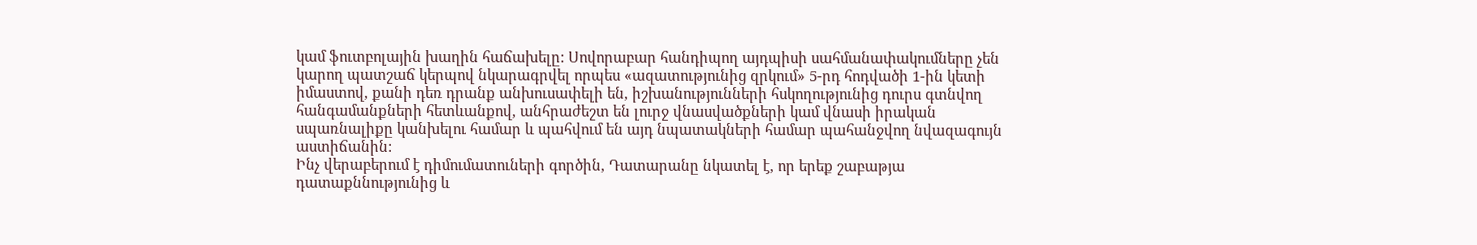կամ ֆուտբոլային խաղին հաճախելը: Սովորաբար հանդիպող այդպիսի սահմանափակումները չեն կարող պատշաճ կերպով նկարագրվել որպես «ազատությունից զրկում» 5-րդ հոդվածի 1-ին կետի իմաստով, քանի դեռ դրանք անխուսափելի են, իշխանությունների հսկողությունից դուրս գտնվող հանգամանքների հետևանքով, անհրաժեշտ են լուրջ վնասվածքների կամ վնասի իրական սպառնալիքը կանխելու համար և պահվում են այդ նպատակների համար պահանջվող նվազագույն աստիճանին:
Ինչ վերաբերում է դիմումատուների գործին, Դատարանը նկատել է, որ երեք շաբաթյա դատաքննությունից և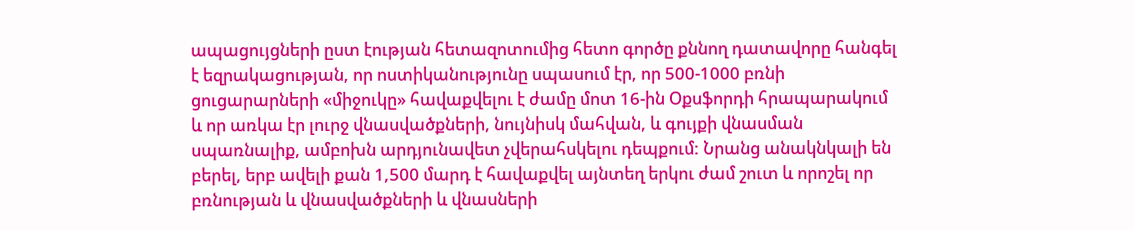ապացույցների ըստ էության հետազոտումից հետո գործը քննող դատավորը հանգել է եզրակացության, որ ոստիկանությունը սպասում էր, որ 500-1000 բռնի ցուցարարների «միջուկը» հավաքվելու է ժամը մոտ 16-ին Օքսֆորդի հրապարակում և որ առկա էր լուրջ վնասվածքների, նույնիսկ մահվան, և գույքի վնասման սպառնալիք, ամբոխն արդյունավետ չվերահսկելու դեպքում: Նրանց անակնկալի են բերել, երբ ավելի քան 1,500 մարդ է հավաքվել այնտեղ երկու ժամ շուտ և որոշել որ բռնության և վնասվածքների և վնասների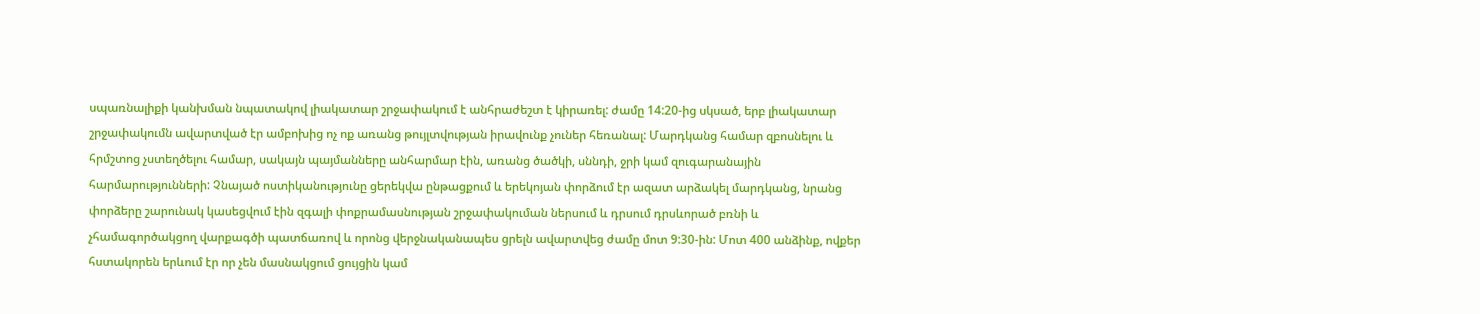սպառնալիքի կանխման նպատակով լիակատար շրջափակում է անհրաժեշտ է կիրառել: ժամը 14:20-ից սկսած, երբ լիակատար շրջափակումն ավարտված էր ամբոխից ոչ ոք առանց թույլտվության իրավունք չուներ հեռանալ: Մարդկանց համար զբոսնելու և հրմշտոց չստեղծելու համար, սակայն պայմանները անհարմար էին, առանց ծածկի, սննդի, ջրի կամ զուգարանային հարմարությունների: Չնայած ոստիկանությունը ցերեկվա ընթացքում և երեկոյան փորձում էր ազատ արձակել մարդկանց, նրանց փորձերը շարունակ կասեցվում էին զգալի փոքրամասնության շրջափակուման ներսում և դրսում դրսևորած բռնի և չհամագործակցող վարքագծի պատճառով և որոնց վերջնականապես ցրելն ավարտվեց ժամը մոտ 9:30-ին: Մոտ 400 անձինք, ովքեր հստակորեն երևում էր որ չեն մասնակցում ցույցին կամ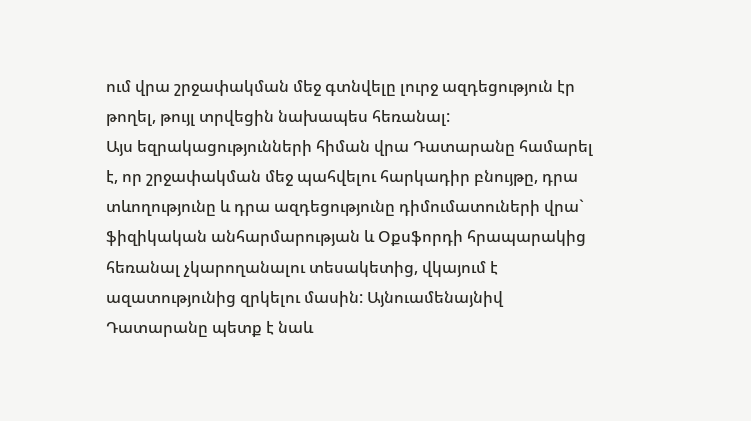ում վրա շրջափակման մեջ գտնվելը լուրջ ազդեցություն էր թողել, թույլ տրվեցին նախապես հեռանալ:
Այս եզրակացությունների հիման վրա Դատարանը համարել է, որ շրջափակման մեջ պահվելու հարկադիր բնույթը, դրա տևողությունը և դրա ազդեցությունը դիմումատուների վրա` ֆիզիկական անհարմարության և Օքսֆորդի հրապարակից հեռանալ չկարողանալու տեսակետից, վկայում է ազատությունից զրկելու մասին: Այնուամենայնիվ Դատարանը պետք է նաև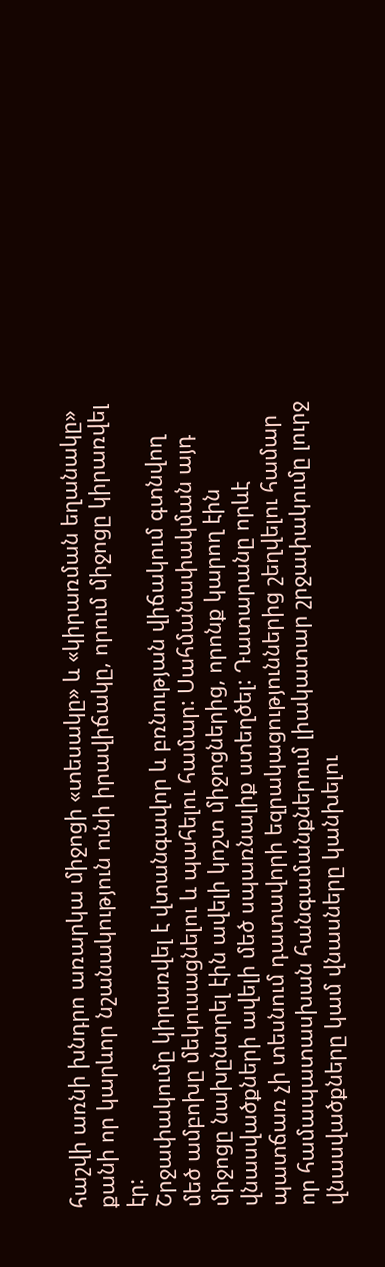հաշվի առնի խնդրո առարկա միջոցի «տեսակը» և «կիրառման եղանակը» քանի որ կարևոր նշանակություն ունի իրավիճակը, որում միջոցը կիրառվել էր:
Շրջափակումը կիրառվել է վտանգավոր և բռնության վիճակում գտնվող մեծ ամբոխը մեկուսացնելու և պահելու համար: Սահմանափակման այդ միջոցը նախընտրել էին ավելի կոշտ միջոցներից, որոնք կարող էին վնասվածքների ավելի մեծ սպառնալիք ստեղծել: Դատարանը որևէ պատճառ չի տեսնում դատավորի եզրակացություններից շեղվելու համար որ համապատասխան հանգամանքներում լիակատար շրջափակումը լուրջ վնասվածքները կամ վնասները կանխելու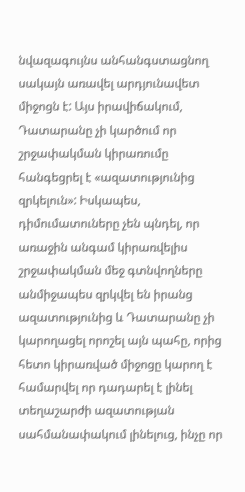նվազագույնս անհանգստացնող սակայն առավել արդյունավետ միջոցն է: Այս իրավիճակում, Դատարանը չի կարծում որ շրջափակման կիրառումը հանգեցրել է «ազատությունից զրկելուն»: Իսկապես, դիմումատուները չեն պնդել, որ առաջին անգամ կիրառվելիս շրջափակման մեջ գտնվողները անմիջապես զրկվել են իրանց ազատությունից և Դատարանը չի կարողացել որոշել այն պահը, որից հետո կիրառված միջոցը կարող է համարվել որ դադարել է լինել տեղաշարժի ազատության սահմանափակում լինելուց, ինչը որ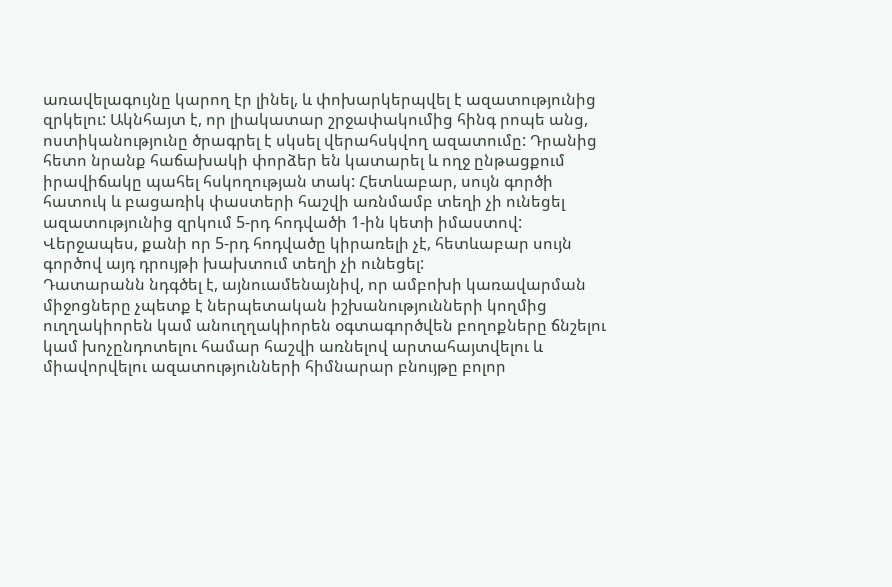առավելագույնը կարող էր լինել, և փոխարկերպվել է ազատությունից զրկելու: Ակնհայտ է, որ լիակատար շրջափակումից հինգ րոպե անց, ոստիկանությունը ծրագրել է սկսել վերահսկվող ազատումը: Դրանից հետո նրանք հաճախակի փորձեր են կատարել և ողջ ընթացքում իրավիճակը պահել հսկողության տակ: Հետևաբար, սույն գործի հատուկ և բացառիկ փաստերի հաշվի առնմամբ տեղի չի ունեցել ազատությունից զրկում 5-րդ հոդվածի 1-ին կետի իմաստով: Վերջապես, քանի որ 5-րդ հոդվածը կիրառելի չէ, հետևաբար սույն գործով այդ դրույթի խախտում տեղի չի ունեցել:
Դատարանն նդգծել է, այնուամենայնիվ, որ ամբոխի կառավարման միջոցները չպետք է ներպետական իշխանությունների կողմից ուղղակիորեն կամ անուղղակիորեն օգտագործվեն բողոքները ճնշելու կամ խոչընդոտելու համար հաշվի առնելով արտահայտվելու և միավորվելու ազատությունների հիմնարար բնույթը բոլոր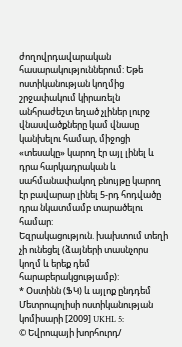ժողովրդավարական հասարակություններում: Եթե ոստիկանության կողմից շրջափակում կիրառելն անհրաժեշտ եղած չլիներ լուրջ վնասվածքները կամ վնասը կանխելու համար, միջոցի «տեսակը» կարող էր այլ լինել և դրա հարկադրական և սահմանափակող բնույթը կարող էր բավարար լինել 5-րդ հոդվածը դրա նկատմամբ տարածելու համար:
Եզրակացություն. խախտում տեղի չի ունեցել (ձայների տասնչորս կողմ և երեք դեմ հարաբերակցությամբ):
* Օստինն (ՖԿ) և այլոք ընդդեմ Մետրոպոլիսի ոստիկանության կոմիսարի [2009] UKHL 5:
© Եվրոպայի խորհուրդ/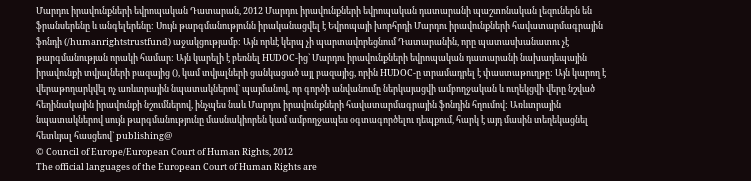Մարդու իրավունքների եվրոպական Դատարան, 2012 Մարդու իրավունքների եվրոպական դատարանի պաշտոնական լեզուներն են ֆրանսերենը և անգելերենը: Սույն թարգմանությունն իրականացվել է Եվրոպայի խորհրդի Մարդու իրավունքների հավատարմագրային ֆոնդի (/humanrightstrustfund) աջակցությամբ: Այն որևէ կերպ չի պարտավորեցնում Դատարանին, որը պատասխանատու չէ թարգմանության որակի համար: Այն կարելի է բեռնել HUDOC-ից` Մարդու իրավունքների եվրոպական դատարանի նախադեպային իրավունքի տվյալների բազայից (), կամ տվյալների ցանկացած այլ բազայից, որին HUDOC-ը տրամադրել է փաստաթուղթը: Այն կարող է վերաթողարկվել ոչ առևտրային նպատակներով` պայմանով, որ գործի անվանումը ներկայացվի ամբողջական և ուղեկցվի վերը նշված հեղինակային իրավունքի նշումներով, ինչպես նաև Մարդու իրավունքների հավատարմագրային ֆոնդին հղումով: Առևտրային նպատակներով սույն թարգմանությունը մասնակիորեն կամ ամբողջապես օգտագործելու դեպքում, հարկ է այդ մասին տեղեկացնել հետևյալ հասցեով` publishing@
© Council of Europe/European Court of Human Rights, 2012
The official languages of the European Court of Human Rights are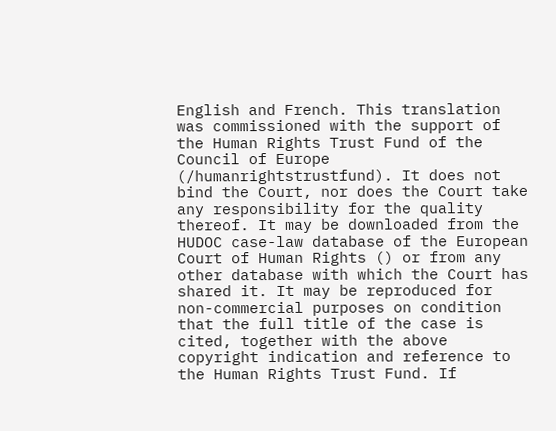English and French. This translation was commissioned with the support of the Human Rights Trust Fund of the Council of Europe (/humanrightstrustfund). It does not bind the Court, nor does the Court take any responsibility for the quality thereof. It may be downloaded from the HUDOC case-law database of the European Court of Human Rights () or from any other database with which the Court has shared it. It may be reproduced for non-commercial purposes on condition that the full title of the case is cited, together with the above copyright indication and reference to the Human Rights Trust Fund. If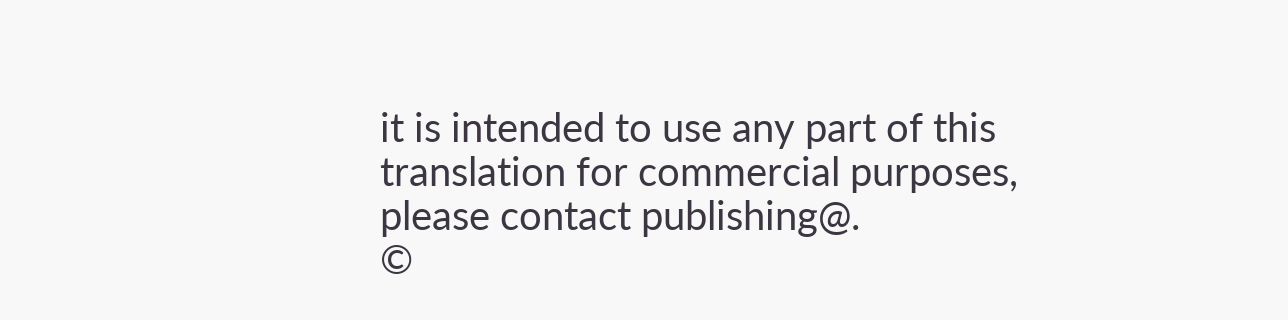it is intended to use any part of this translation for commercial purposes, please contact publishing@.
©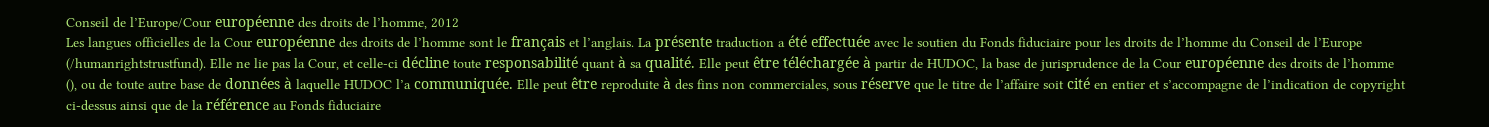Conseil de l’Europe/Cour européenne des droits de l’homme, 2012
Les langues officielles de la Cour européenne des droits de l’homme sont le français et l’anglais. La présente traduction a été effectuée avec le soutien du Fonds fiduciaire pour les droits de l’homme du Conseil de l’Europe (/humanrightstrustfund). Elle ne lie pas la Cour, et celle-ci décline toute responsabilité quant à sa qualité. Elle peut être téléchargée à partir de HUDOC, la base de jurisprudence de la Cour européenne des droits de l’homme (), ou de toute autre base de données à laquelle HUDOC l’a communiquée. Elle peut être reproduite à des fins non commerciales, sous réserve que le titre de l’affaire soit cité en entier et s’accompagne de l’indication de copyright ci-dessus ainsi que de la référence au Fonds fiduciaire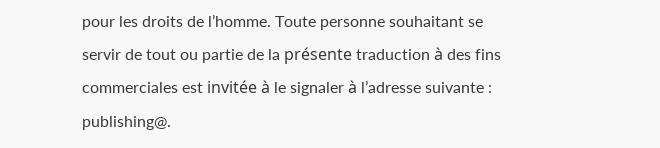pour les droits de l’homme. Toute personne souhaitant se servir de tout ou partie de la présente traduction à des fins commerciales est invitée à le signaler à l’adresse suivante : publishing@.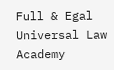Full & Egal Universal Law Academy